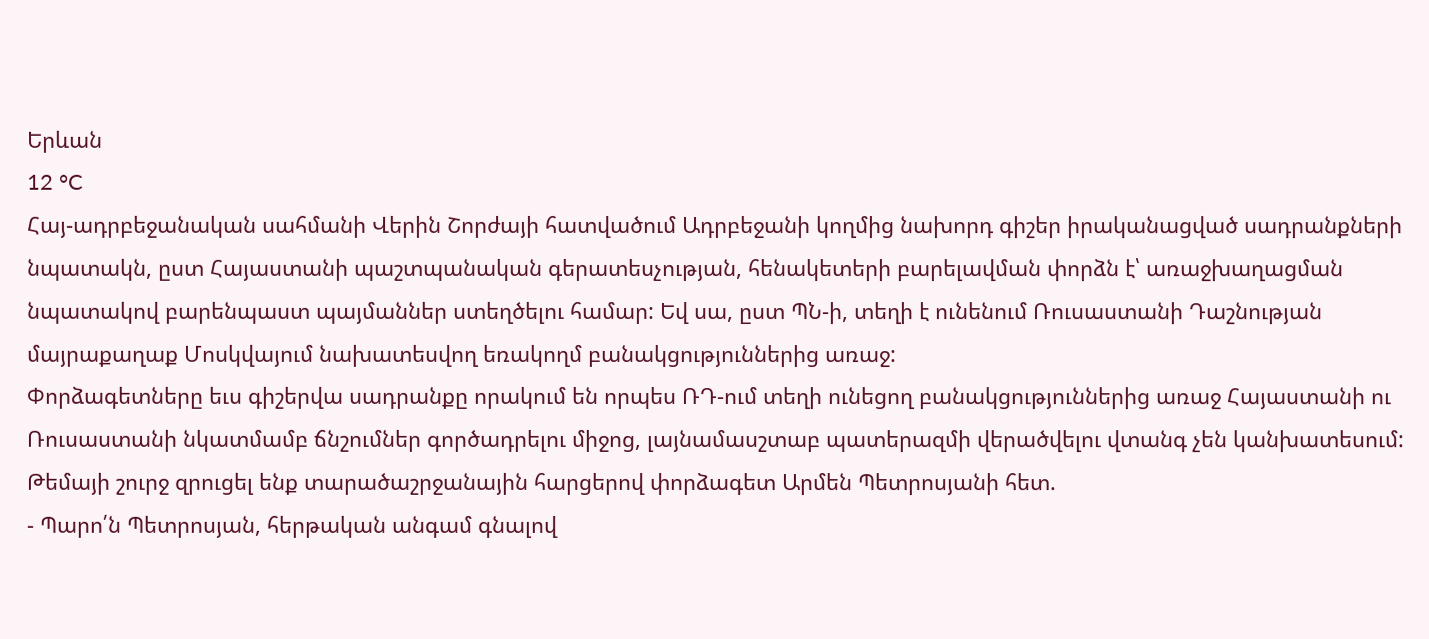Երևան
12 °C
Հայ-ադրբեջանական սահմանի Վերին Շորժայի հատվածում Ադրբեջանի կողմից նախորդ գիշեր իրականացված սադրանքների նպատակն, ըստ Հայաստանի պաշտպանական գերատեսչության, հենակետերի բարելավման փորձն է՝ առաջխաղացման նպատակով բարենպաստ պայմաններ ստեղծելու համար: Եվ սա, ըստ ՊՆ-ի, տեղի է ունենում Ռուսաստանի Դաշնության մայրաքաղաք Մոսկվայում նախատեսվող եռակողմ բանակցություններից առաջ:
Փորձագետները եւս գիշերվա սադրանքը որակում են որպես ՌԴ-ում տեղի ունեցող բանակցություններից առաջ Հայաստանի ու Ռուսաստանի նկատմամբ ճնշումներ գործադրելու միջոց, լայնամասշտաբ պատերազմի վերածվելու վտանգ չեն կանխատեսում:
Թեմայի շուրջ զրուցել ենք տարածաշրջանային հարցերով փորձագետ Արմեն Պետրոսյանի հետ.
- Պարո՛ն Պետրոսյան, հերթական անգամ գնալով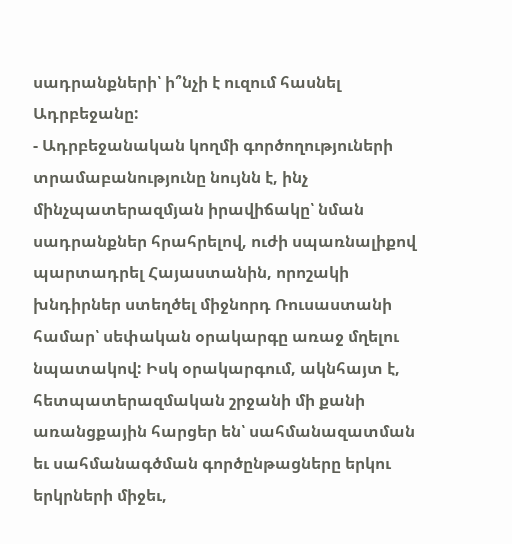սադրանքների՝ ի՞նչի է ուզում հասնել Ադրբեջանը:
- Ադրբեջանական կողմի գործողություների տրամաբանությունը նույնն է, ինչ մինչպատերազմյան իրավիճակը՝ նման սադրանքներ հրահրելով, ուժի սպառնալիքով պարտադրել Հայաստանին, որոշակի խնդիրներ ստեղծել միջնորդ Ռուսաստանի համար՝ սեփական օրակարգը առաջ մղելու նպատակով: Իսկ օրակարգում, ակնհայտ է, հետպատերազմական շրջանի մի քանի առանցքային հարցեր են՝ սահմանազատման եւ սահմանագծման գործընթացները երկու երկրների միջեւ,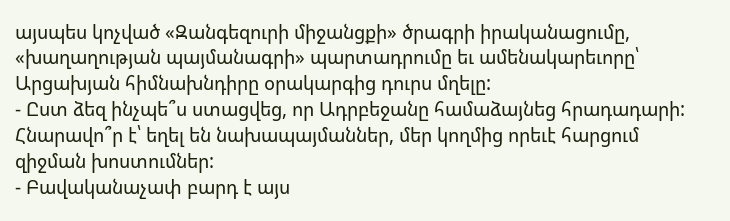այսպես կոչված «Զանգեզուրի միջանցքի» ծրագրի իրականացումը, «խաղաղության պայմանագրի» պարտադրումը եւ ամենակարեւորը՝ Արցախյան հիմնախնդիրը օրակարգից դուրս մղելը:
- Ըստ ձեզ ինչպե՞ս ստացվեց, որ Ադրբեջանը համաձայնեց հրադադարի: Հնարավո՞ր է՝ եղել են նախապայմաններ, մեր կողմից որեւէ հարցում զիջման խոստումներ:
- Բավականաչափ բարդ է այս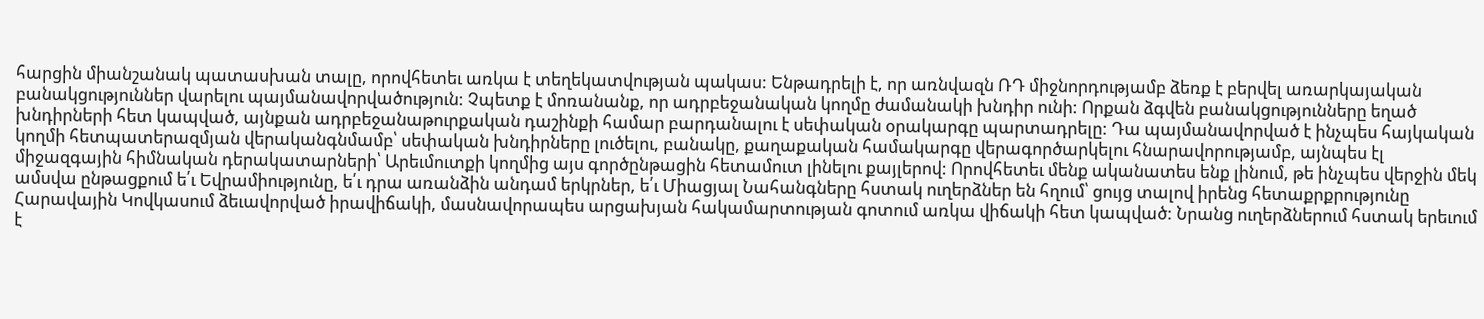հարցին միանշանակ պատասխան տալը, որովհետեւ առկա է տեղեկատվության պակաս: Ենթադրելի է, որ առնվազն ՌԴ միջնորդությամբ ձեռք է բերվել առարկայական բանակցություններ վարելու պայմանավորվածություն: Չպետք է մոռանանք, որ ադրբեջանական կողմը ժամանակի խնդիր ունի: Որքան ձգվեն բանակցությունները եղած խնդիրների հետ կապված, այնքան ադրբեջանաթուրքական դաշինքի համար բարդանալու է սեփական օրակարգը պարտադրելը: Դա պայմանավորված է ինչպես հայկական կողմի հետպատերազմյան վերականգնմամբ՝ սեփական խնդիրները լուծելու, բանակը, քաղաքական համակարգը վերագործարկելու հնարավորությամբ, այնպես էլ միջազգային հիմնական դերակատարների՝ Արեւմուտքի կողմից այս գործընթացին հետամուտ լինելու քայլերով: Որովհետեւ մենք ականատես ենք լինում, թե ինչպես վերջին մեկ ամսվա ընթացքում ե՛ւ Եվրամիությունը, ե՛ւ դրա առանձին անդամ երկրներ, ե՛ւ Միացյալ Նահանգները հստակ ուղերձներ են հղում՝ ցույց տալով իրենց հետաքրքրությունը Հարավային Կովկասում ձեւավորված իրավիճակի, մասնավորապես արցախյան հակամարտության գոտում առկա վիճակի հետ կապված: Նրանց ուղերձներում հստակ երեւում է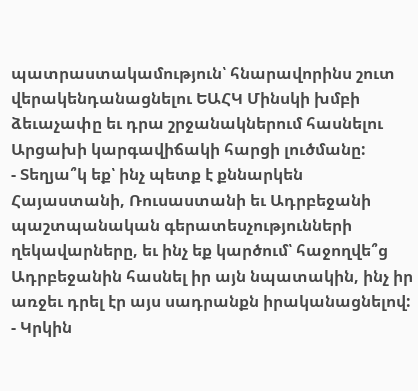պատրաստակամություն՝ հնարավորինս շուտ վերակենդանացնելու ԵԱՀԿ Մինսկի խմբի ձեւաչափը եւ դրա շրջանակներում հասնելու Արցախի կարգավիճակի հարցի լուծմանը:
- Տեղյա՞կ եք՝ ինչ պետք է քննարկեն Հայաստանի, Ռուսաստանի եւ Ադրբեջանի պաշտպանական գերատեսչությունների ղեկավարները, եւ ինչ եք կարծում՝ հաջողվե՞ց Ադրբեջանին հասնել իր այն նպատակին, ինչ իր առջեւ դրել էր այս սադրանքն իրականացնելով:
- Կրկին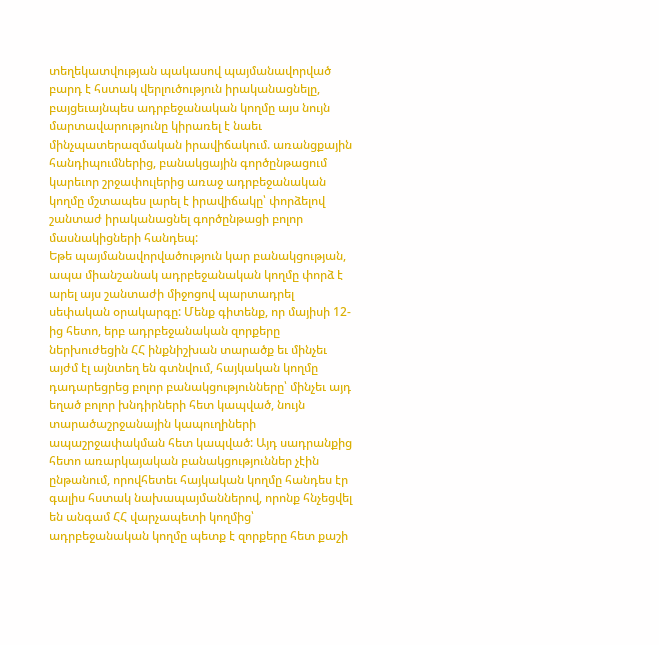տեղեկատվության պակասով պայմանավորված բարդ է հստակ վերլուծություն իրականացնելը, բայցեւայնպես ադրբեջանական կողմը այս նույն մարտավարությունը կիրառել է նաեւ մինչպատերազմական իրավիճակում. առանցքային հանդիպումներից, բանակցային գործընթացում կարեւոր շրջափուլերից առաջ ադրբեջանական կողմը մշտապես լարել է իրավիճակը՝ փորձելով շանտաժ իրականացնել գործընթացի բոլոր մասնակիցների հանդեպ:
Եթե պայմանավորվածություն կար բանակցության, ապա միանշանակ ադրբեջանական կողմը փորձ է արել այս շանտաժի միջոցով պարտադրել սեփական օրակարգը: Մենք գիտենք, որ մայիսի 12-ից հետո, երբ ադրբեջանական զորքերը ներխուժեցին ՀՀ ինքնիշխան տարածք եւ մինչեւ այժմ էլ այնտեղ են գտնվում, հայկական կողմը դադարեցրեց բոլոր բանակցությունները՝ մինչեւ այդ եղած բոլոր խնդիրների հետ կապված, նույն տարածաշրջանային կապուղիների ապաշրջափակման հետ կապված: Այդ սադրանքից հետո առարկայական բանակցություններ չէին ընթանում, որովհետեւ հայկական կողմը հանդես էր գալիս հստակ նախապայմաններով, որոնք հնչեցվել են անգամ ՀՀ վարչապետի կողմից՝ ադրբեջանական կողմը պետք է զորքերը հետ քաշի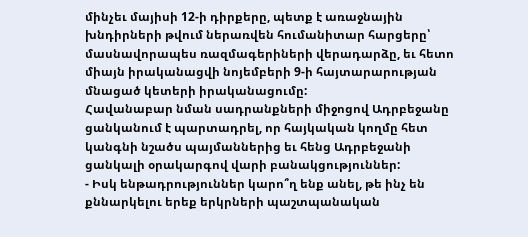մինչեւ մայիսի 12-ի դիրքերը, պետք է առաջնային խնդիրների թվում ներառվեն հումանիտար հարցերը՝ մասնավորապես ռազմագերիների վերադարձը, եւ հետո միայն իրականացվի նոյեմբերի 9-ի հայտարարության մնացած կետերի իրականացումը:
Հավանաբար նման սադրանքների միջոցով Ադրբեջանը ցանկանում է պարտադրել, որ հայկական կողմը հետ կանգնի նշածս պայմաններից եւ հենց Ադրբեջանի ցանկալի օրակարգով վարի բանակցություններ:
- Իսկ ենթադրություններ կարո՞ղ ենք անել, թե ինչ են քննարկելու երեք երկրների պաշտպանական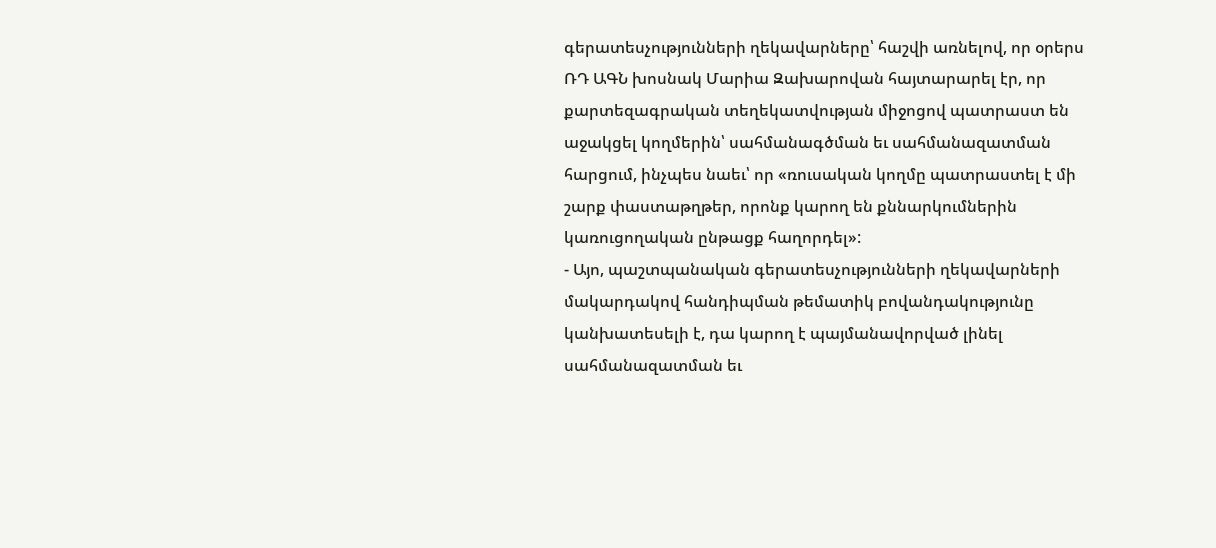գերատեսչությունների ղեկավարները՝ հաշվի առնելով, որ օրերս ՌԴ ԱԳՆ խոսնակ Մարիա Զախարովան հայտարարել էր, որ քարտեզագրական տեղեկատվության միջոցով պատրաստ են աջակցել կողմերին՝ սահմանագծման եւ սահմանազատման հարցում, ինչպես նաեւ՝ որ «ռուսական կողմը պատրաստել է մի շարք փաստաթղթեր, որոնք կարող են քննարկումներին կառուցողական ընթացք հաղորդել»:
- Այո, պաշտպանական գերատեսչությունների ղեկավարների մակարդակով հանդիպման թեմատիկ բովանդակությունը կանխատեսելի է, դա կարող է պայմանավորված լինել սահմանազատման եւ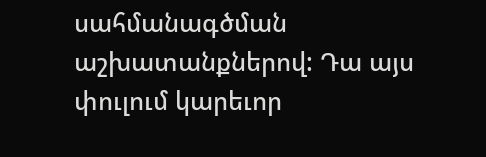սահմանագծման աշխատանքներով: Դա այս փուլում կարեւոր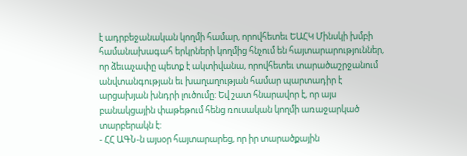է ադրբեջանական կողմի համար, որովհետեւ ԵԱՀԿ Մինսկի խմբի համանախագահ երկրների կողմից հնչում են հայտարարություններ, որ ձեւաչափը պետք է ակտիվանա, որովհետեւ տարածաշրջանում անվտանգության եւ խաղաղության համար պարտադիր է արցախյան խնդրի լուծումը: Եվ շատ հնարավոր է, որ այս բանակցային փաթեթում հենց ռուսական կողմի առաջարկած տարբերակն է:
- ՀՀ ԱԳՆ-ն այսօր հայտարարեց, որ իր տարածքային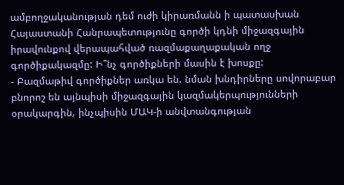ամբողջականության դեմ ուժի կիրառմանն ի պատասխան Հայաստանի Հանրապետությունը գործի կդնի միջազգային իրավունքով վերապահված ռազմաքաղաքական ողջ գործիքակազմը: Ի՞նչ գործիքների մասին է խոսքը:
- Բազմաթիվ գործիքներ առկա են. նման խնդիրները սովորաբար բնորոշ են այնպիսի միջազգային կազմակերպությունների օրակարգին, ինչպիսին ՄԱԿ-ի անվտանգության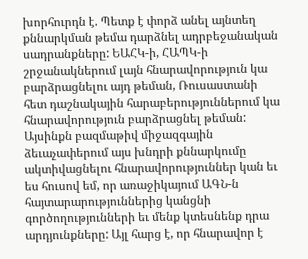խորհուրդն է. Պետք է փորձ անել այնտեղ քննարկման թեմա դարձնել ադրբեջանական սադրանքները: ԵԱՀԿ-ի, ՀԱՊԿ-ի շրջանակներում լայն հնարավորություն կա բարձրացնելու այդ թեման, Ռուսաստանի հետ դաշնակային հարաբերություններում կա հնարավորություն բարձրացնել թեման: Այսինքն բազմաթիվ միջազգային ձեւաչափերում այս խնդրի քննարկումը ակտիվացնելու հնարավորություններ կան եւ ես հուսով եմ, որ առաջիկայում ԱԳՆ-ն հայտարարություններից կանցնի գործողությունների եւ մենք կտեսնենք դրա արդյունքները: Այլ հարց է, որ հնարավոր է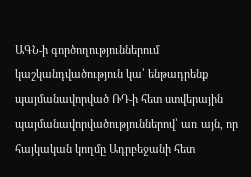ԱԳՆ-ի գործողություններում կաշկանդվածություն կա՝ ենթադրենք պայմանավորված ՌԴ-ի հետ ստվերային պայմանավորվածություններով՝ առ այն, որ հայկական կողմը Ադրբեջանի հետ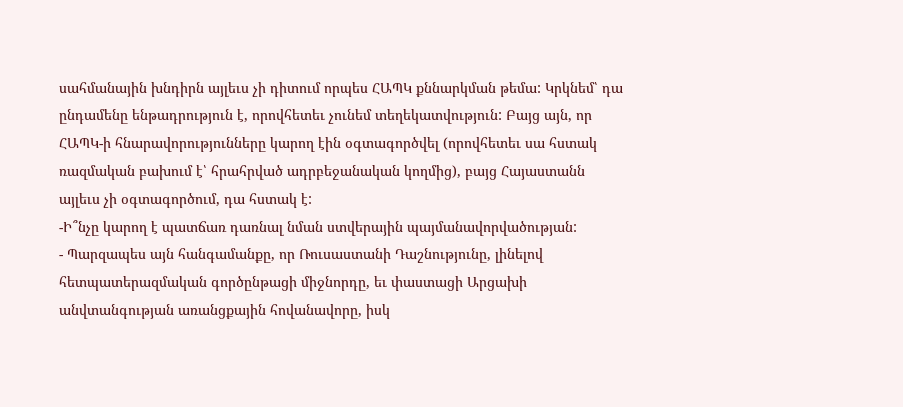սահմանային խնդիրն այլեւս չի դիտում որպես ՀԱՊԿ քննարկման թեմա: Կրկնեմ՝ դա ընդամենը ենթադրություն է, որովհետեւ չունեմ տեղեկատվություն: Բայց այն, որ ՀԱՊԿ-ի հնարավորությունները կարող էին օգտագործվել (որովհետեւ սա հստակ ռազմական բախում է՝ հրահրված ադրբեջանական կողմից), բայց Հայաստանն այլեւս չի օգտագործում, դա հստակ է:
-Ի՞նչը կարող է պատճառ դառնալ նման ստվերային պայմանավորվածության:
- Պարզապես այն հանգամանքը, որ Ռուսաստանի Դաշնությունը, լինելով հետպատերազմական գործընթացի միջնորդը, եւ փաստացի Արցախի անվտանգության առանցքային հովանավորը, իսկ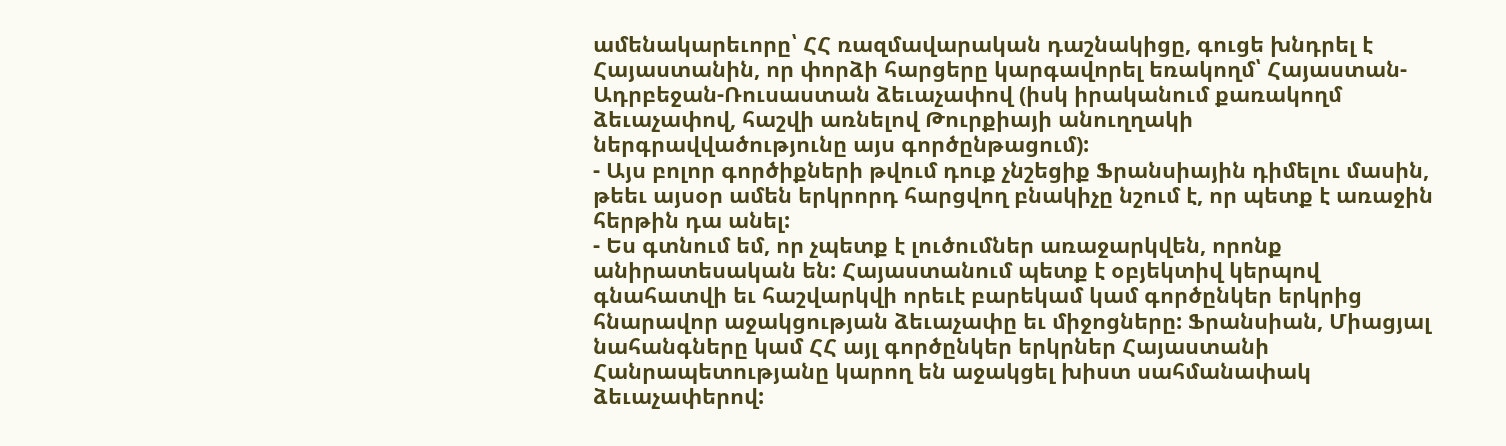ամենակարեւորը՝ ՀՀ ռազմավարական դաշնակիցը, գուցե խնդրել է Հայաստանին, որ փորձի հարցերը կարգավորել եռակողմ՝ Հայաստան-Ադրբեջան-Ռուսաստան ձեւաչափով (իսկ իրականում քառակողմ ձեւաչափով, հաշվի առնելով Թուրքիայի անուղղակի ներգրավվածությունը այս գործընթացում):
- Այս բոլոր գործիքների թվում դուք չնշեցիք Ֆրանսիային դիմելու մասին, թեեւ այսօր ամեն երկրորդ հարցվող բնակիչը նշում է, որ պետք է առաջին հերթին դա անել:
- Ես գտնում եմ, որ չպետք է լուծումներ առաջարկվեն, որոնք անիրատեսական են: Հայաստանում պետք է օբյեկտիվ կերպով գնահատվի եւ հաշվարկվի որեւէ բարեկամ կամ գործընկեր երկրից հնարավոր աջակցության ձեւաչափը եւ միջոցները: Ֆրանսիան, Միացյալ նահանգները կամ ՀՀ այլ գործընկեր երկրներ Հայաստանի Հանրապետությանը կարող են աջակցել խիստ սահմանափակ ձեւաչափերով: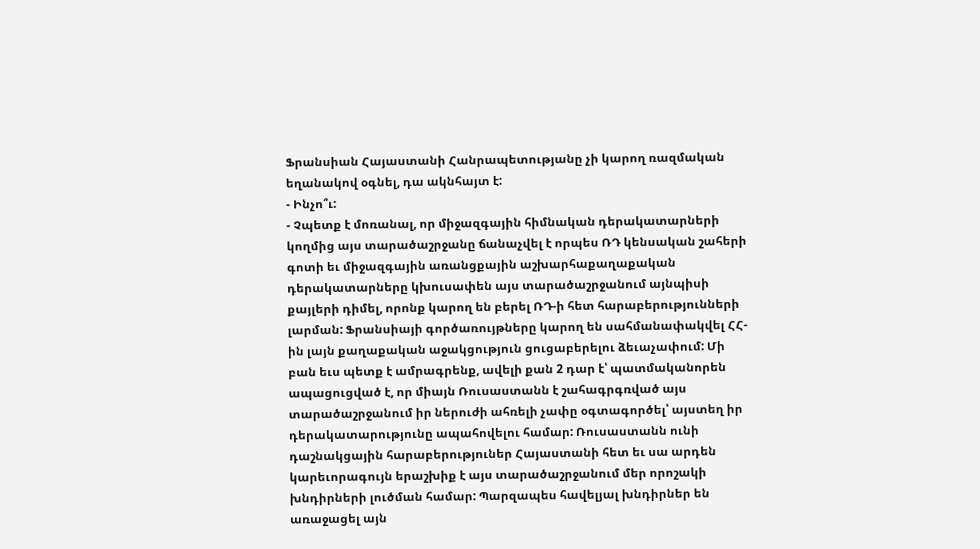Ֆրանսիան Հայաստանի Հանրապետությանը չի կարող ռազմական եղանակով օգնել, դա ակնհայտ է:
- Ինչո՞ւ:
- Չպետք է մոռանալ, որ միջազգային հիմնական դերակատարների կողմից այս տարածաշրջանը ճանաչվել է որպես ՌԴ կենսական շահերի գոտի եւ միջազգային առանցքային աշխարհաքաղաքական դերակատարները կխուսափեն այս տարածաշրջանում այնպիսի քայլերի դիմել, որոնք կարող են բերել ՌԴ-ի հետ հարաբերությունների լարման: Ֆրանսիայի գործառույթները կարող են սահմանափակվել ՀՀ-ին լայն քաղաքական աջակցություն ցուցաբերելու ձեւաչափում: Մի բան եւս պետք է ամրագրենք, ավելի քան 2 դար է՝ պատմականորեն ապացուցված է, որ միայն Ռուսաստանն է շահագրգռված այս տարածաշրջանում իր ներուժի ահռելի չափը օգտագործել՝ այստեղ իր դերակատարությունը ապահովելու համար: Ռուսաստանն ունի դաշնակցային հարաբերություներ Հայաստանի հետ եւ սա արդեն կարեւորագույն երաշխիք է այս տարածաշրջանում մեր որոշակի խնդիրների լուծման համար: Պարզապես հավելյալ խնդիրներ են առաջացել այն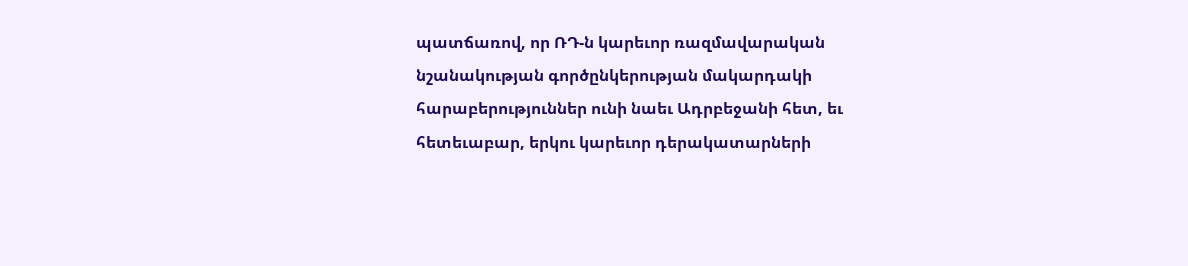պատճառով, որ ՌԴ-ն կարեւոր ռազմավարական նշանակության գործընկերության մակարդակի հարաբերություններ ունի նաեւ Ադրբեջանի հետ, եւ հետեւաբար, երկու կարեւոր դերակատարների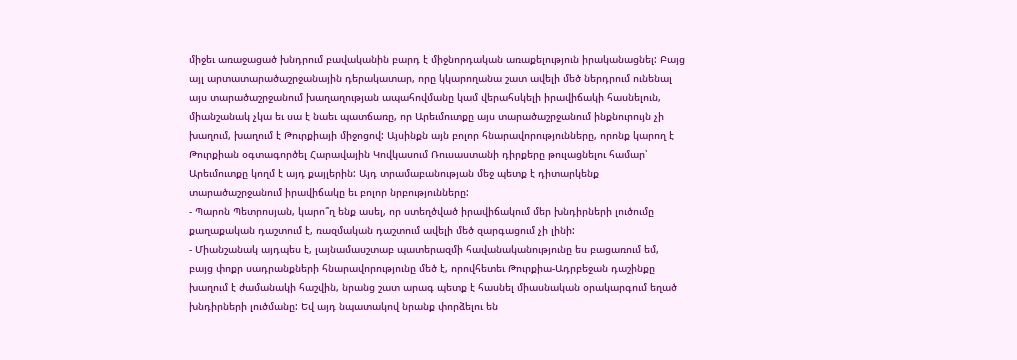միջեւ առաջացած խնդրում բավականին բարդ է միջնորդական առաքելություն իրականացնել: Բայց այլ արտատարածաշրջանային դերակատար, որը կկարողանա շատ ավելի մեծ ներդրում ունենալ այս տարածաշրջանում խաղաղության ապահովմանը կամ վերահսկելի իրավիճակի հասնելուն, միանշանակ չկա եւ սա է նաեւ պատճառը, որ Արեւմուտքը այս տարածաշրջանում ինքնուրույն չի խաղում, խաղում է Թուրքիայի միջոցով: Այսինքն այն բոլոր հնարավորությունները, որոնք կարող է Թուրքիան օգտագործել Հարավային Կովկասում Ռուսաստանի դիրքերը թուլացնելու համար՝ Արեւմուտքը կողմ է այդ քայլերին: Այդ տրամաբանության մեջ պետք է դիտարկենք տարածաշրջանում իրավիճակը եւ բոլոր նրբությունները:
- Պարոն Պետրոսյան, կարո՞ղ ենք ասել, որ ստեղծված իրավիճակում մեր խնդիրների լուծումը քաղաքական դաշտում է, ռազմական դաշտում ավելի մեծ զարգացում չի լինի:
- Միանշանակ այդպես է, լայնամասշտաբ պատերազմի հավանականությունը ես բացառում եմ, բայց փոքր սադրանքների հնարավորությունը մեծ է, որովհետեւ Թուրքիա-Ադրբեջան դաշինքը խաղում է ժամանակի հաշվին, նրանց շատ արագ պետք է հասնել միասնական օրակարգում եղած խնդիրների լուծմանը: Եվ այդ նպատակով նրանք փորձելու են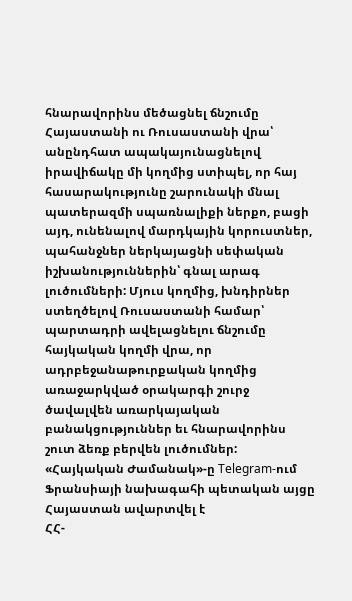հնարավորինս մեծացնել ճնշումը Հայաստանի ու Ռուսաստանի վրա՝ անընդհատ ապակայունացնելով իրավիճակը մի կողմից ստիպել, որ հայ հասարակությունը շարունակի մնալ պատերազմի սպառնալիքի ներքո, բացի այդ, ունենալով մարդկային կորուստներ, պահանջներ ներկայացնի սեփական իշխանություններին՝ գնալ արագ լուծումների: Մյուս կողմից, խնդիրներ ստեղծելով Ռուսաստանի համար՝ պարտադրի ավելացնելու ճնշումը հայկական կողմի վրա, որ ադրբեջանաթուրքական կողմից առաջարկված օրակարգի շուրջ ծավալվեն առարկայական բանակցություններ եւ հնարավորինս շուտ ձեռք բերվեն լուծումներ:
«Հայկական Ժամանակ»-ը Telegram-ում
Ֆրանսիայի նախագահի պետական այցը Հայաստան ավարտվել է
ՀՀ-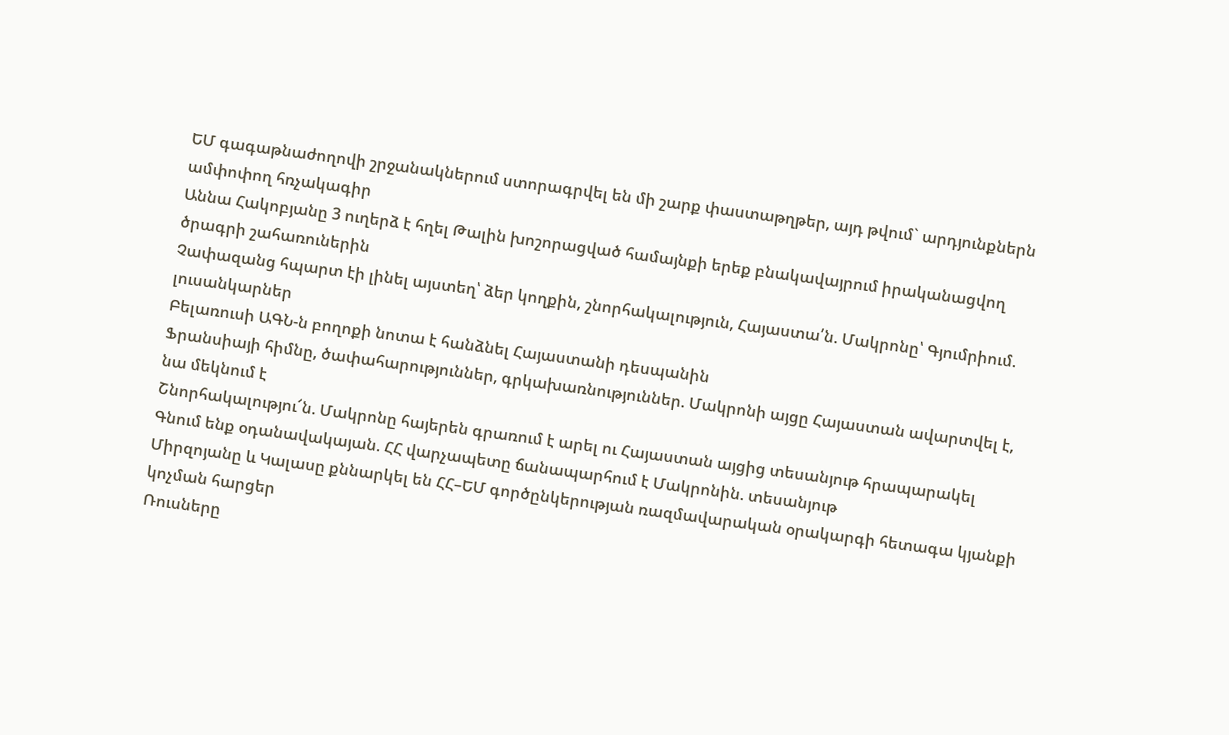ԵՄ գագաթնաժողովի շրջանակներում ստորագրվել են մի շարք փաստաթղթեր, այդ թվում` արդյունքներն ամփոփող հռչակագիր
Աննա Հակոբյանը 3 ուղերձ է հղել Թալին խոշորացված համայնքի երեք բնակավայրում իրականացվող ծրագրի շահառուներին
Չափազանց հպարտ էի լինել այստեղ՝ ձեր կողքին, շնորհակալություն, Հայաստա՛ն. Մակրոնը՝ Գյումրիում. լուսանկարներ
Բելառուսի ԱԳՆ-ն բողոքի նոտա է հանձնել Հայաստանի դեսպանին
Ֆրանսիայի հիմնը, ծափահարություններ, գրկախառնություններ. Մակրոնի այցը Հայաստան ավարտվել է, նա մեկնում է
Շնորհակալությու՜ն. Մակրոնը հայերեն գրառում է արել ու Հայաստան այցից տեսանյութ հրապարակել
Գնում ենք օդանավակայան. ՀՀ վարչապետը ճանապարհում է Մակրոնին. տեսանյութ
Միրզոյանը և Կալասը քննարկել են ՀՀ–ԵՄ գործընկերության ռազմավարական օրակարգի հետագա կյանքի կոչման հարցեր
Ռուսները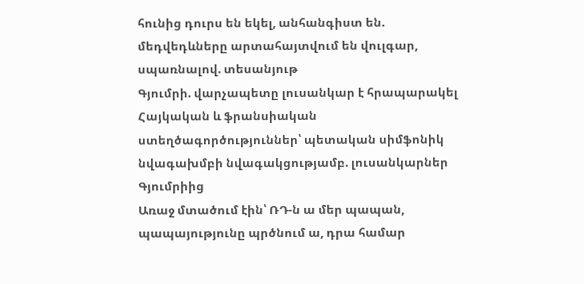հունից դուրս են եկել, անհանգիստ են. մեդվեդևները արտահայտվում են վուլգար, սպառնալով. տեսանյութ
Գյումրի. վարչապետը լուսանկար է հրապարակել
Հայկական և ֆրանսիական ստեղծագործություններ՝ պետական սիմֆոնիկ նվագախմբի նվագակցությամբ. լուսանկարներ Գյումրիից
Առաջ մտածում էին՝ ՌԴ-ն ա մեր պապան, պապայությունը պրծնում ա, դրա համար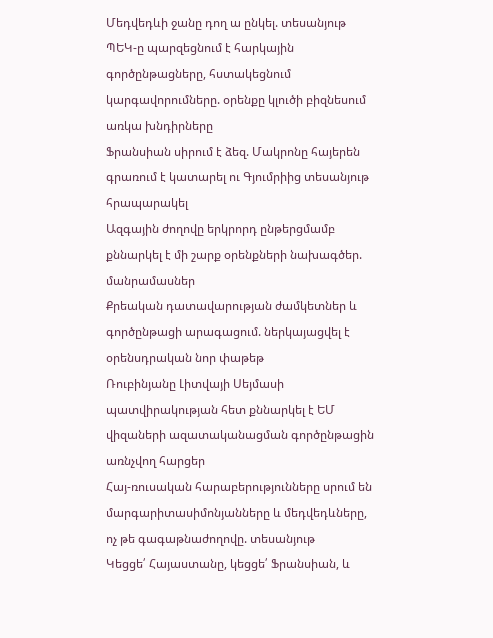Մեդվեդևի ջանը դող ա ընկել. տեսանյութ
ՊԵԿ-ը պարզեցնում է հարկային գործընթացները, հստակեցնում կարգավորումները. օրենքը կլուծի բիզնեսում առկա խնդիրները
Ֆրանսիան սիրում է ձեզ. Մակրոնը հայերեն գրառում է կատարել ու Գյումրիից տեսանյութ հրապարակել
Ազգային ժողովը երկրորդ ընթերցմամբ քննարկել է մի շարք օրենքների նախագծեր. մանրամասներ
Քրեական դատավարության ժամկետներ և գործընթացի արագացում. ներկայացվել է օրենսդրական նոր փաթեթ
Ռուբինյանը Լիտվայի Սեյմասի պատվիրակության հետ քննարկել է ԵՄ վիզաների ազատականացման գործընթացին առնչվող հարցեր
Հայ-ռուսական հարաբերությունները սրում են մարգարիտասիմոնյանները և մեդվեդևները, ոչ թե գագաթնաժողովը. տեսանյութ
Կեցցե՛ Հայաստանը, կեցցե՛ Ֆրանսիան, և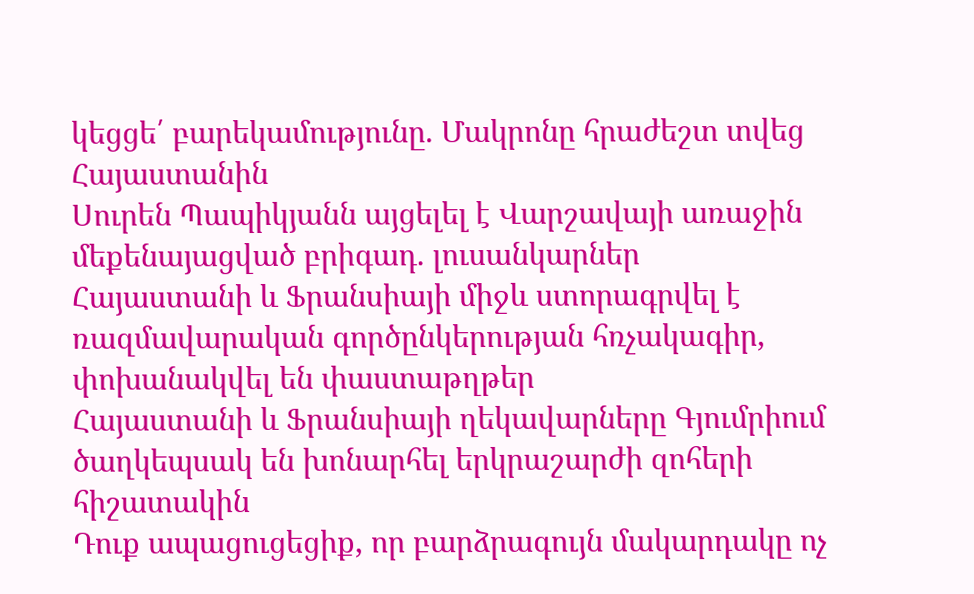կեցցե՛ բարեկամությունը. Մակրոնը հրաժեշտ տվեց Հայաստանին
Սուրեն Պապիկյանն այցելել է Վարշավայի առաջին մեքենայացված բրիգադ. լուսանկարներ
Հայաստանի և Ֆրանսիայի միջև ստորագրվել է ռազմավարական գործընկերության հռչակագիր, փոխանակվել են փաստաթղթեր
Հայաստանի և Ֆրանսիայի ղեկավարները Գյումրիում ծաղկեպսակ են խոնարհել երկրաշարժի զոհերի հիշատակին
Դուք ապացուցեցիք, որ բարձրագույն մակարդակը ոչ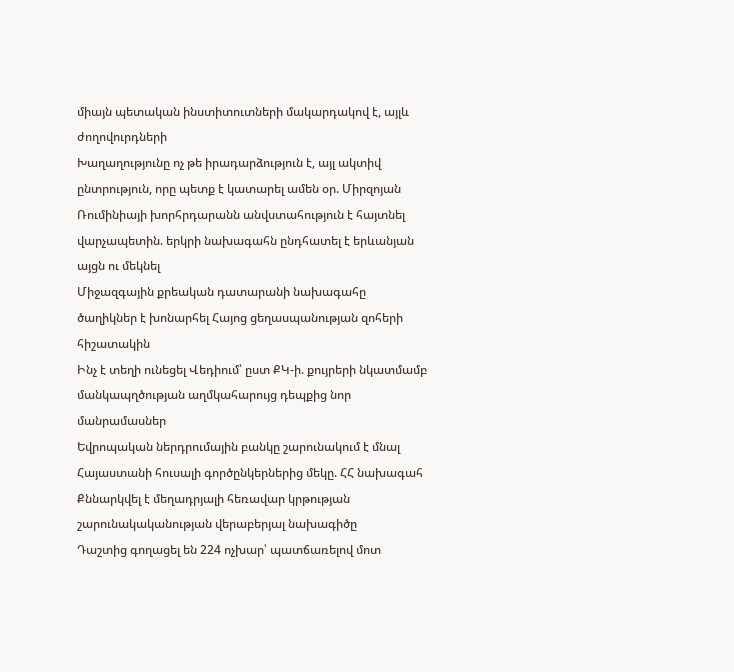միայն պետական ինստիտուտների մակարդակով է, այլև ժողովուրդների
Խաղաղությունը ոչ թե իրադարձություն է, այլ ակտիվ ընտրություն, որը պետք է կատարել ամեն օր. Միրզոյան
Ռումինիայի խորհրդարանն անվստահություն է հայտնել վարչապետին. երկրի նախագահն ընդհատել է երևանյան այցն ու մեկնել
Միջազգային քրեական դատարանի նախագահը ծաղիկներ է խոնարհել Հայոց ցեղասպանության զոհերի հիշատակին
Ինչ է տեղի ունեցել Վեդիում՝ ըստ ՔԿ-ի. քույրերի նկատմամբ մանկապղծության աղմկահարույց դեպքից նոր մանրամասներ
Եվրոպական ներդրումային բանկը շարունակում է մնալ Հայաստանի հուսալի գործընկերներից մեկը. ՀՀ նախագահ
Քննարկվել է մեղադրյալի հեռավար կրթության շարունակականության վերաբերյալ նախագիծը
Դաշտից գողացել են 224 ոչխար՝ պատճառելով մոտ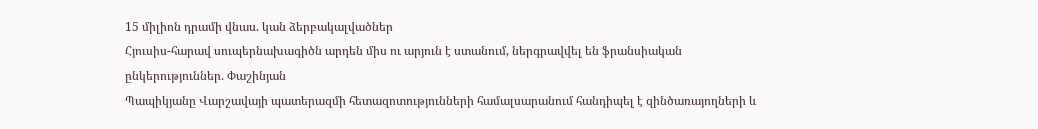15 միլիոն դրամի վնաս. կան ձերբակալվածներ
Հյուսիս-հարավ սուպերնախագիծն արդեն միս ու արյուն է ստանում, ներգրավվել են ֆրանսիական ընկերություններ. Փաշինյան
Պապիկյանը Վարշավայի պատերազմի հետազոտությունների համալսարանում հանդիպել է զինծառայողների և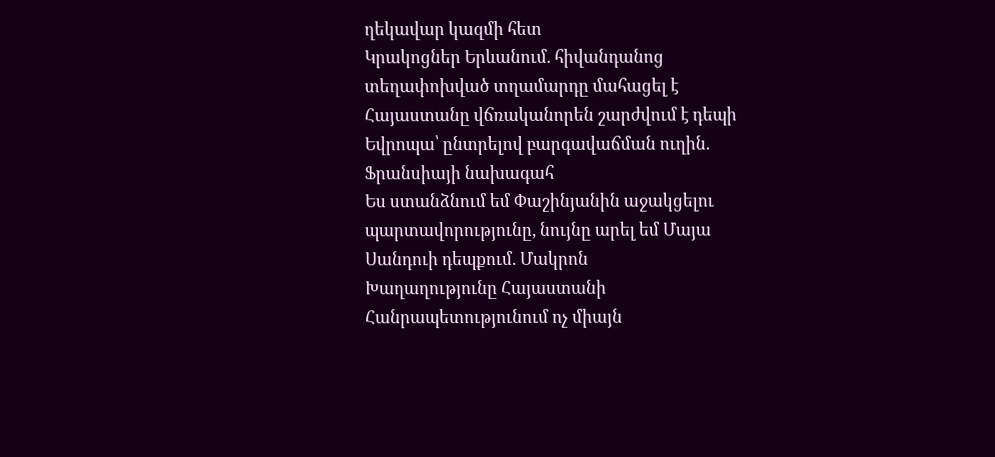ղեկավար կազմի հետ
Կրակոցներ Երևանում. հիվանդանոց տեղափոխված տղամարդը մահացել է
Հայաստանը վճռականորեն շարժվում է դեպի Եվրոպա՝ ընտրելով բարգավաճման ուղին. Ֆրանսիայի նախագահ
Ես ստանձնում եմ Փաշինյանին աջակցելու պարտավորությունը, նույնը արել եմ Մայա Սանդուի դեպքում. Մակրոն
Խաղաղությունը Հայաստանի Հանրապետությունում ոչ միայն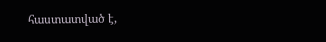հաստատված է,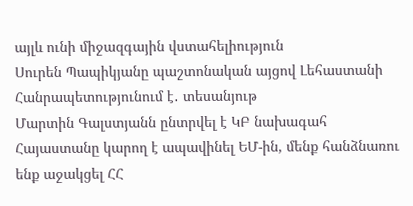այլև ունի միջազգային վստահելիություն
Սուրեն Պապիկյանը պաշտոնական այցով Լեհաստանի Հանրապետությունում է․ տեսանյութ
Մարտին Գալստյանն ընտրվել է ԿԲ նախագահ
Հայաստանը կարող է ապավինել ԵՄ-ին, մենք հանձնառու ենք աջակցել ՀՀ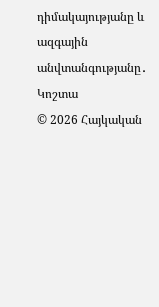դիմակայությանը և ազգային անվտանգությանը․ Կոշտա
© 2026 Հայկական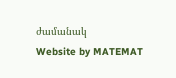ժամանակ
Website by MATEMAT